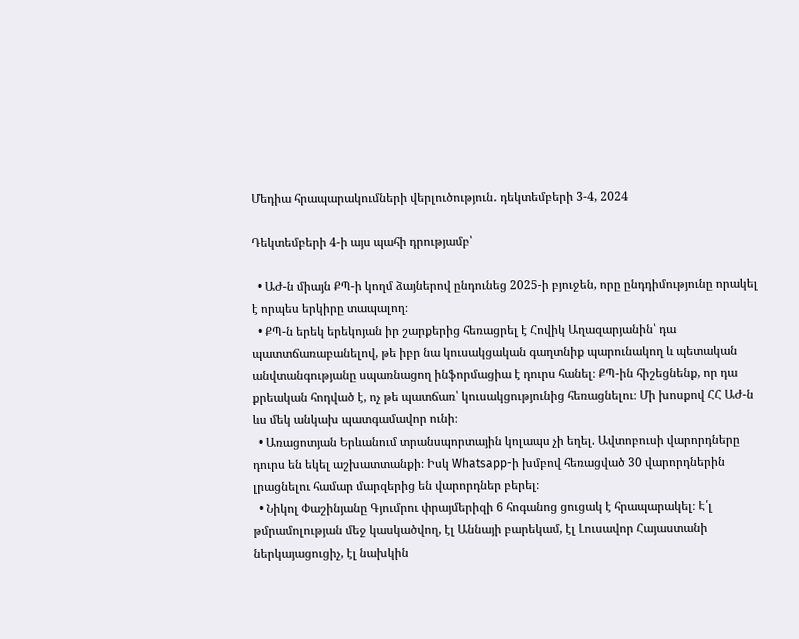Մեդիա հրապարակումների վերլուծություն․ դեկտեմբերի 3-4, 2024

Դեկտեմբերի 4-ի այս պահի դրությամբ՝

  • ԱԺ-ն միայն ՔՊ-ի կողմ ձայներով ընդունեց 2025-ի բյուջեն, որը ընդդիմությունը որակել է որպես երկիրը տապալող։
  • ՔՊ-ն երեկ երեկոյան իր շարքերից հեռացրել է Հովիկ Աղազարյանին՝ դա պատտճառաբանելով, թե իբր նա կուսակցական գաղտնիք պարունակող և պետական անվտանգությանը սպառնացող ինֆորմացիա է դուրս հանել։ ՔՊ-ին հիշեցնենք, որ դա քրեական հոդված է, ոչ թե պատճառ՝ կուսակցությունից հեռացնելու։ Մի խոսքով ՀՀ ԱԺ-ն ևս մեկ անկախ պատգամավոր ունի։
  • Առացոտյան Երևանում տրանսպորտային կոլապս չի եղել. Ավտոբուսի վարորդները դուրս են եկել աշխատտանքի։ Իսկ Whatsapp-ի խմբով հեռացված 30 վարորդներին լրացնելու համար մարզերից են վարորդներ բերել։
  • Նիկոլ Փաշինյանը Գյումրու փրայմերիզի 6 հոգանոց ցուցակ է հրապարակել։ Է՛լ թմրամոլության մեջ կասկածվող, էլ Աննայի բարեկամ, էլ Լուսավոր Հայաստանի ներկայացուցիչ, էլ նախկին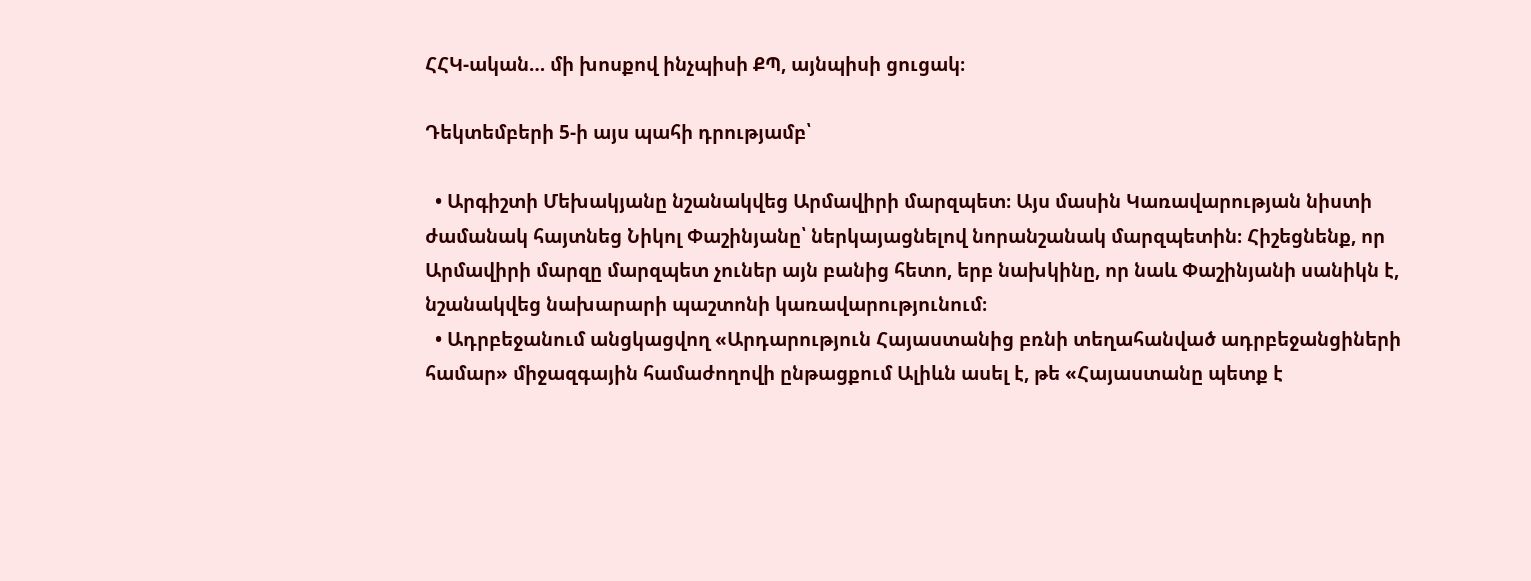ՀՀԿ-ական… մի խոսքով ինչպիսի ՔՊ, այնպիսի ցուցակ։

Դեկտեմբերի 5-ի այս պահի դրությամբ՝

  • Արգիշտի Մեխակյանը նշանակվեց Արմավիրի մարզպետ։ Այս մասին Կառավարության նիստի ժամանակ հայտնեց Նիկոլ Փաշինյանը՝ ներկայացնելով նորանշանակ մարզպետին։ Հիշեցնենք, որ Արմավիրի մարզը մարզպետ չուներ այն բանից հետո, երբ նախկինը, որ նաև Փաշինյանի սանիկն է, նշանակվեց նախարարի պաշտոնի կառավարությունում։
  • Ադրբեջանում անցկացվող «Արդարություն Հայաստանից բռնի տեղահանված ադրբեջանցիների համար» միջազգային համաժողովի ընթացքում Ալիևն ասել է, թե «Հայաստանը պետք է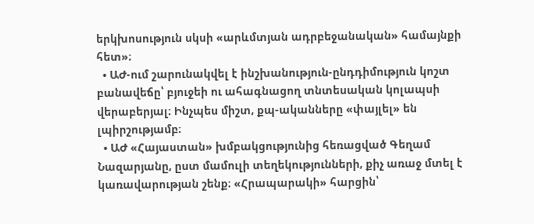երկխոսություն սկսի «արևմտյան ադրբեջանական» համայնքի հետ»։
  • ԱԺ-ում շարունակվել է ինշխանություն-ընդդիմություն կոշտ բանավեճը՝ բյուջեի ու ահագնացող տնտեսական կոլապսի վերաբերյալ։ Ինչպես միշտ, քպ-ականները «փայլել» են լպիրշությամբ։
  • ԱԺ «Հայաստան» խմբակցությունից հեռացված Գեղամ Նազարյանը, ըստ մամուլի տեղեկությունների, քիչ առաջ մտել է կառավարության շենք։ «Հրապարակի» հարցին՝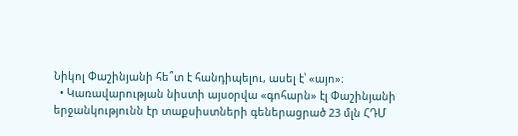Նիկոլ Փաշինյանի հե՞տ է հանդիպելու, ասել է՝ «այո»։
  • Կառավարության նիստի այսօրվա «գոհարն» էլ Փաշինյանի երջանկությունն էր տաքսիստների գեներացրած 23 մլն ՀԴՄ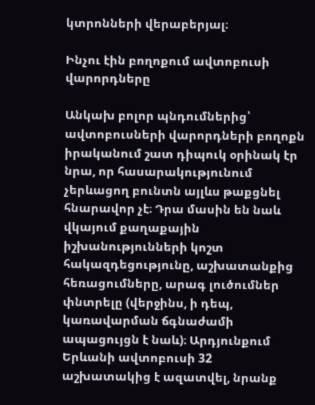կտրոնների վերաբերյալ։

Ինչու էին բողոքում ավտոբուսի վարորդները

Անկախ բոլոր պնդումներից՝ ավտոբուսների վարորդների բողոքն իրականում շատ դիպուկ օրինակ էր նրա, որ հասարակությունում չերևացող բունտն այլևս թաքցնել հնարավոր չէ։ Դրա մասին են նաև վկայում քաղաքային իշխանությունների կոշտ հակազդեցությունը, աշխատանքից հեռացումները, արագ լուծումներ փնտրելը (վերջինս, ի դեպ, կառավարման ճգնաժամի ապացույցն է նաև)։ Արդյունքում Երևանի ավտոբուսի 32 աշխատակից է ազատվել, նրանք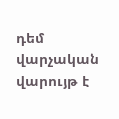դեմ վարչական վարույթ է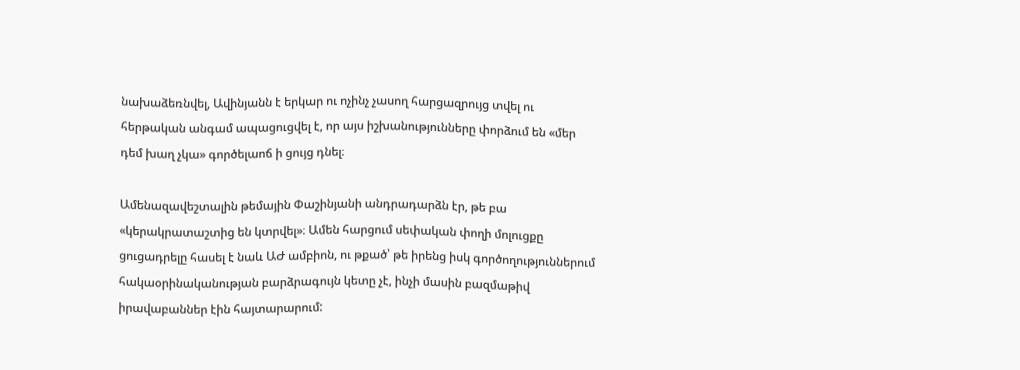նախաձեռնվել, Ավինյանն է երկար ու ոչինչ չասող հարցազրույց տվել ու հերթական անգամ ապացուցվել է, որ այս իշխանությունները փորձում են «մեր դեմ խաղ չկա» գործելաոճ ի ցույց դնել։

Ամենազավեշտալին թեմային Փաշինյանի անդրադարձն էր, թե բա «կերակրատաշտից են կտրվել»։ Ամեն հարցում սեփական փողի մոլուցքը ցուցադրելը հասել է նաև ԱԺ ամբիոն, ու թքած՝ թե իրենց իսկ գործողություններում հակաօրինականության բարձրագույն կետը չէ, ինչի մասին բազմաթիվ իրավաբաններ էին հայտարարում: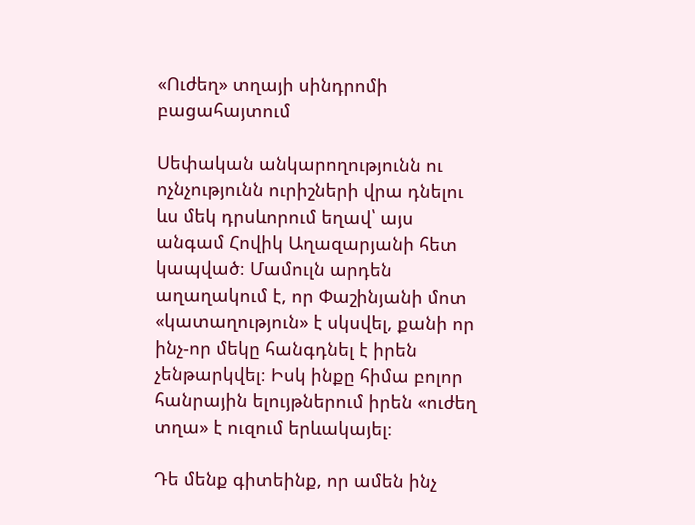«Ուժեղ» տղայի սինդրոմի բացահայտում

Սեփական անկարողությունն ու ոչնչությունն ուրիշների վրա դնելու ևս մեկ դրսևորում եղավ՝ այս անգամ Հովիկ Աղազարյանի հետ կապված։ Մամուլն արդեն աղաղակում է, որ Փաշինյանի մոտ «կատաղություն» է սկսվել, քանի որ ինչ-որ մեկը հանգդնել է իրեն չենթարկվել։ Իսկ ինքը հիմա բոլոր հանրային ելույթներում իրեն «ուժեղ տղա» է ուզում երևակայել։

Դե մենք գիտեինք, որ ամեն ինչ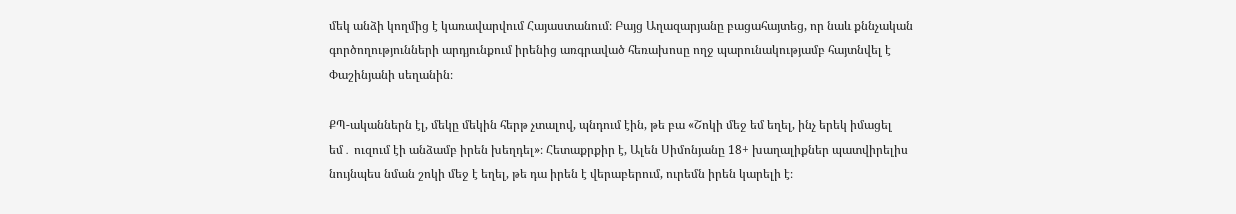մեկ անձի կողմից է կառավարվում Հայաստանում։ Բայց Աղազարյանը բացահայտեց, որ նաև քննչական գործողությունների արդյունքում իրենից առգրաված հեռախոսը ողջ պարունակությամբ հայտնվել է Փաշինյանի սեղանին։

ՔՊ-ականներն էլ, մեկը մեկին հերթ չտալով, պնդում էին, թե բա «Շոկի մեջ եմ եղել, ինչ երեկ իմացել եմ․ ուզում էի անձամբ իրեն խեղդել»։ Հետաքրքիր է, Ալեն Սիմոնյանը 18+ խաղալիքներ պատվիրելիս նույնպես նման շոկի մեջ է եղել, թե դա իրեն է վերաբերում, ուրեմն իրեն կարելի է։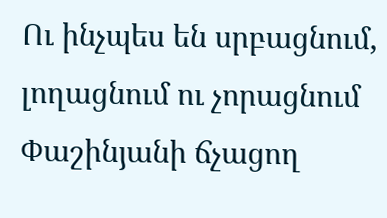Ու ինչպես են սրբացնում, լողացնում ու չորացնում Փաշինյանի ճչացող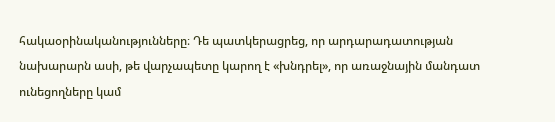հակաօրինականությունները։ Դե պատկերացրեց, որ արդարադատության նախարարն ասի, թե վարչապետը կարող է «խնդրել», որ առաջնային մանդատ ունեցողները կամ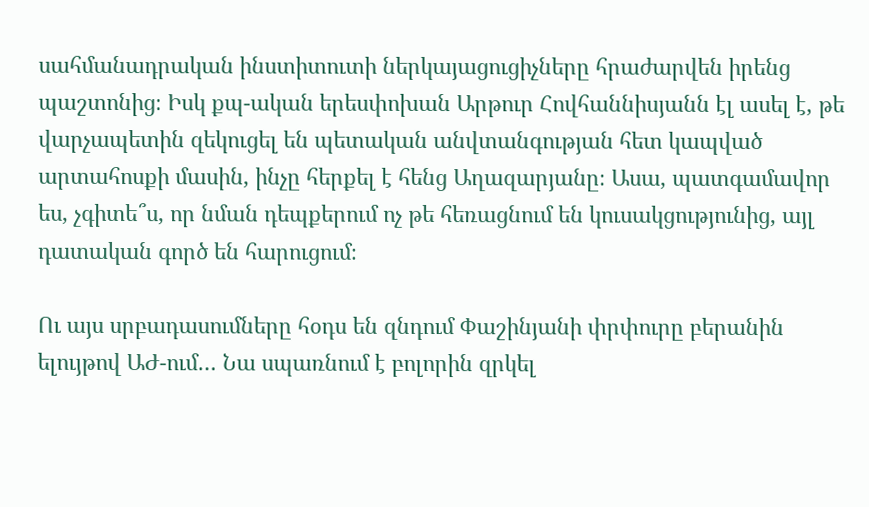սահմանադրական ինստիտուտի ներկայացուցիչները հրաժարվեն իրենց պաշտոնից։ Իսկ քպ-ական երեսփոխան Արթուր Հովհաննիսյանն էլ ասել է, թե  վարչապետին զեկուցել են պետական անվտանգության հետ կապված արտահոսքի մասին, ինչը հերքել է հենց Աղազարյանը։ Ասա, պատգամավոր ես, չգիտե՞ս, որ նման դեպքերում ոչ թե հեռացնում են կուսակցությունից, այլ դատական գործ են հարուցում։

Ու այս սրբադասումները հօդս են զնդում Փաշինյանի փրփուրը բերանին ելույթով ԱԺ-ում… Նա սպառնում է բոլորին զրկել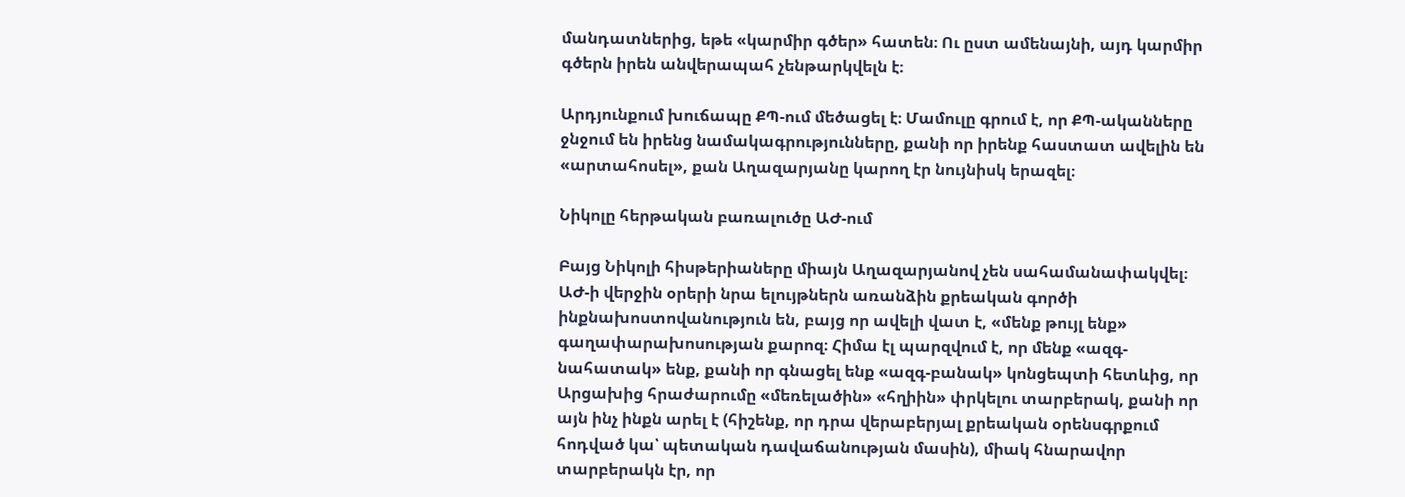մանդատներից, եթե «կարմիր գծեր» հատեն։ Ու ըստ ամենայնի, այդ կարմիր գծերն իրեն անվերապահ չենթարկվելն է։

Արդյունքում խուճապը ՔՊ-ում մեծացել է։ Մամուլը գրում է, որ ՔՊ-ականները ջնջում են իրենց նամակագրությունները, քանի որ իրենք հաստատ ավելին են «արտահոսել», քան Աղազարյանը կարող էր նույնիսկ երազել։

Նիկոլը հերթական բառալուծը ԱԺ-ում

Բայց Նիկոլի հիսթերիաները միայն Աղազարյանով չեն սահամանափակվել։ ԱԺ-ի վերջին օրերի նրա ելույթներն առանձին քրեական գործի ինքնախոստովանություն են, բայց որ ավելի վատ է, «մենք թույլ ենք» գաղափարախոսության քարոզ։ Հիմա էլ պարզվում է, որ մենք «ազգ-նահատակ» ենք, քանի որ գնացել ենք «ազգ-բանակ» կոնցեպտի հետևից, որ Արցախից հրաժարումը «մեռելածին» «հղիին» փրկելու տարբերակ, քանի որ այն ինչ ինքն արել է (հիշենք, որ դրա վերաբերյալ քրեական օրենսգրքում հոդված կա՝ պետական դավաճանության մասին), միակ հնարավոր տարբերակն էր, որ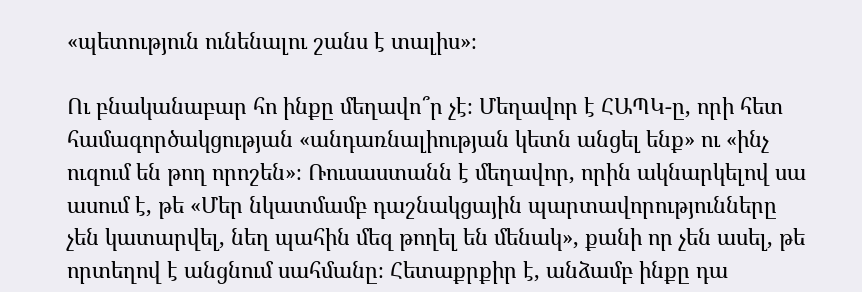«պետություն ունենալու շանս է տալիս»։

Ու բնականաբար հո ինքը մեղավո՞ր չէ։ Մեղավոր է ՀԱՊԿ-ը, որի հետ համագործակցության «անդառնալիության կետն անցել ենք» ու «ինչ ուզում են թող որոշեն»։ Ռուսաստանն է մեղավոր, որին ակնարկելով սա ասում է, թե «Մեր նկատմամբ դաշնակցային պարտավորությունները չեն կատարվել, նեղ պահին մեզ թողել են մենակ», քանի որ չեն ասել, թե որտեղով է անցնում սահմանը։ Հետաքրքիր է, անձամբ ինքը դա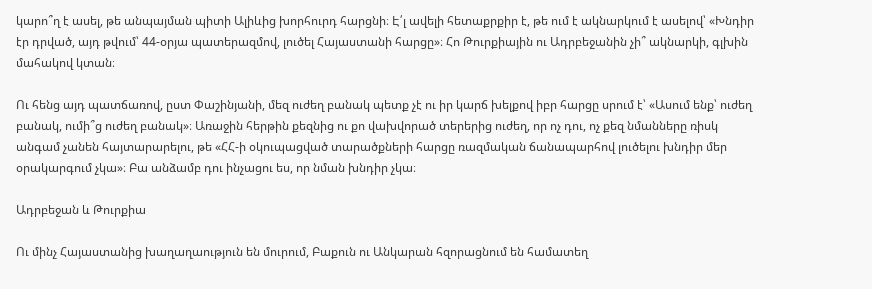կարո՞ղ է ասել, թե անպայման պիտի Ալիևից խորհուրդ հարցնի։ Է՛լ ավելի հետաքրքիր է, թե ում է ակնարկում է ասելով՝ «Խնդիր էր դրված, այդ թվում՝ 44-օրյա պատերազմով, լուծել Հայաստանի հարցը»։ Հո Թուրքիային ու Ադրբեջանին չի՞ ակնարկի, գլխին մահակով կտան։

Ու հենց այդ պատճառով, ըստ Փաշինյանի, մեզ ուժեղ բանակ պետք չէ ու իր կարճ խելքով իբր հարցը սրում է՝ «Ասում ենք՝ ուժեղ բանակ, ումի՞ց ուժեղ բանակ»։ Առաջին հերթին քեզնից ու քո վախվորած տերերից ուժեղ, որ ոչ դու, ոչ քեզ նմանները ռիսկ անգամ չանեն հայտարարելու, թե «ՀՀ-ի օկուպացված տարածքների հարցը ռազմական ճանապարհով լուծելու խնդիր մեր օրակարգում չկա»։ Բա անձամբ դու ինչացու ես, որ նման խնդիր չկա։

Ադրբեջան և Թուրքիա

Ու մինչ Հայաստանից խաղաղաություն են մուրում, Բաքուն ու Անկարան հզորացնում են համատեղ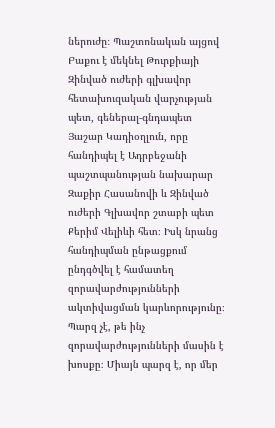ներուժը։ Պաշտոնական այցով Բաքու է մեկնել Թուրքիայի Զինված ուժերի գլխավոր հետախուզական վարչության պետ, գեներալ-գնդապետ Յաշար Կադիօղլուն, որը հանդիպել է Ադրբեջանի պաշտպանության նախարար Զաքիր Հասանովի և Զինված ուժերի Գլխավոր շտաբի պետ Քերիմ Վելիևի հետ։ Իսկ նրանց հանդիպման ընթացքում ընդգծվել է համատեղ զորավարժությունների ակտիվացման կարևորությունը։ Պարզ չէ, թե ինչ զորավարժությունների մասին է խոսքը։ Միայն պարզ է, որ մեր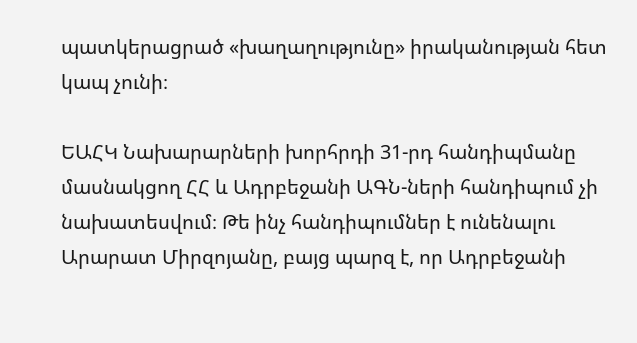պատկերացրած «խաղաղությունը» իրականության հետ կապ չունի։

ԵԱՀԿ Նախարարների խորհրդի 31-րդ հանդիպմանը մասնակցող ՀՀ և Ադրբեջանի ԱԳՆ-ների հանդիպում չի նախատեսվում։ Թե ինչ հանդիպումներ է ունենալու Արարատ Միրզոյանը, բայց պարզ է, որ Ադրբեջանի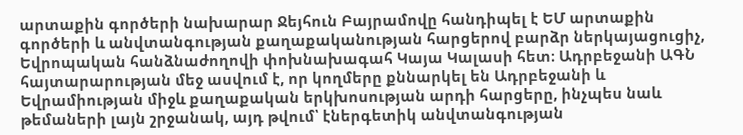արտաքին գործերի նախարար Ջեյհուն Բայրամովը հանդիպել է ԵՄ արտաքին գործերի և անվտանգության քաղաքականության հարցերով բարձր ներկայացուցիչ, Եվրոպական հանձնաժողովի փոխնախագահ Կայա Կալասի հետ։ Ադրբեջանի ԱԳՆ հայտարարության մեջ ասվում է, որ կողմերը քննարկել են Ադրբեջանի և Եվրամիության միջև քաղաքական երկխոսության արդի հարցերը, ինչպես նաև թեմաների լայն շրջանակ, այդ թվում՝ էներգետիկ անվտանգության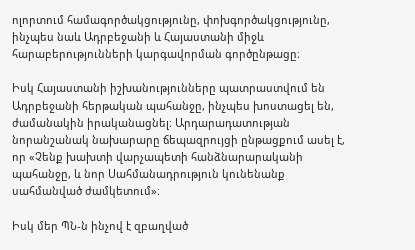ոլորտում համագործակցությունը, փոխգործակցությունը, ինչպես նաև Ադրբեջանի և Հայաստանի միջև հարաբերությունների կարգավորման գործընթացը։

Իսկ Հայաստանի իշխանությունները պատրաստվում են Ադրբեջանի հերթական պահանջը, ինչպես խոստացել են, ժամանակին իրականացնել։ Արդարադատության նորանշանակ նախարարը ճեպազրույցի ընթացքում ասել է, որ «Չենք խախտի վարչապետի հանձնարարականի պահանջը, և նոր Սահմանադրություն կունենանք սահմանված ժամկետում»։

Իսկ մեր ՊՆ-ն ինչով է զբաղված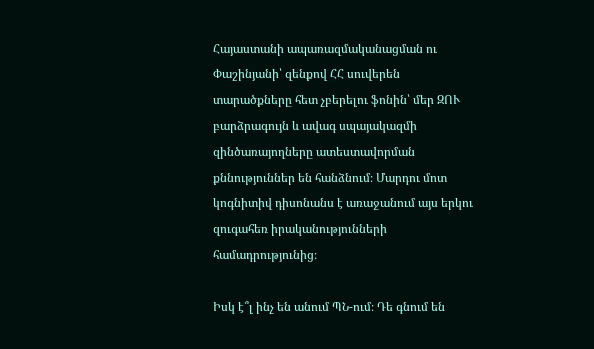Հայաստանի ապառազմականացման ու Փաշինյանի՝ զենքով ՀՀ սուվերեն տարածքները հետ չբերելու ֆոնին՝ մեր ԶՈՒ բարձրագույն և ավագ սպայակազմի զինծառայողները ատեստավորման քննություններ են հանձնում։ Մարդու մոտ կոգնիտիվ դիսոնանս է առաջանում այս երկու զուգահեռ իրականությունների համադրությունից։

Իսկ է՞լ ինչ են անում ՊՆ-ում։ Դե գնում են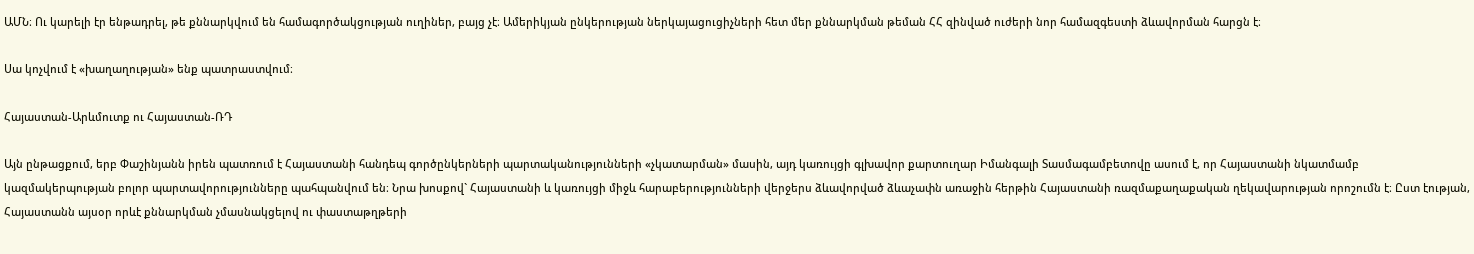ԱՄՆ։ Ու կարելի էր ենթադրել, թե քննարկվում են համագործակցության ուղիներ, բայց չէ։ Ամերիկյան ընկերության ներկայացուցիչների հետ մեր քննարկման թեման ՀՀ զինված ուժերի նոր համազգեստի ձևավորման հարցն է։

Սա կոչվում է «խաղաղության» ենք պատրաստվում։

Հայաստան-Արևմուտք ու Հայաստան-ՌԴ

Այն ընթացքում, երբ Փաշինյանն իրեն պատռում է Հայաստանի հանդեպ գործընկերների պարտականությունների «չկատարման» մասին, այդ կառույցի գլխավոր քարտուղար Իմանգալի Տասմագամբետովը ասում է, որ Հայաստանի նկատմամբ կազմակերպության բոլոր պարտավորությունները պահպանվում են։ Նրա խոսքով` Հայաստանի և կառույցի միջև հարաբերությունների վերջերս ձևավորված ձևաչափն առաջին հերթին Հայաստանի ռազմաքաղաքական ղեկավարության որոշումն է։ Ըստ էության, Հայաստանն այսօր որևէ քննարկման չմասնակցելով ու փաստաթղթերի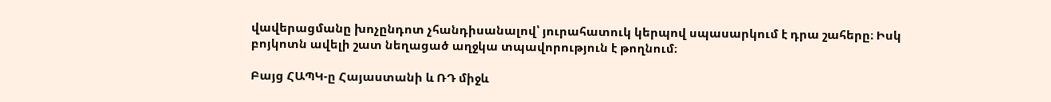վավերացմանը խոչընդոտ չհանդիսանալով՝ յուրահատուկ կերպով սպասարկում է դրա շահերը։ Իսկ բոյկոտն ավելի շատ նեղացած աղջկա տպավորություն է թողնում։

Բայց ՀԱՊԿ-ը Հայաստանի և ՌԴ միջև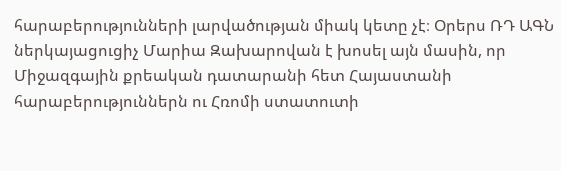հարաբերությունների լարվածության միակ կետը չէ։ Օրերս ՌԴ ԱԳՆ ներկայացուցիչ Մարիա Զախարովան է խոսել այն մասին, որ Միջազգային քրեական դատարանի հետ Հայաստանի հարաբերություններն ու Հռոմի ստատուտի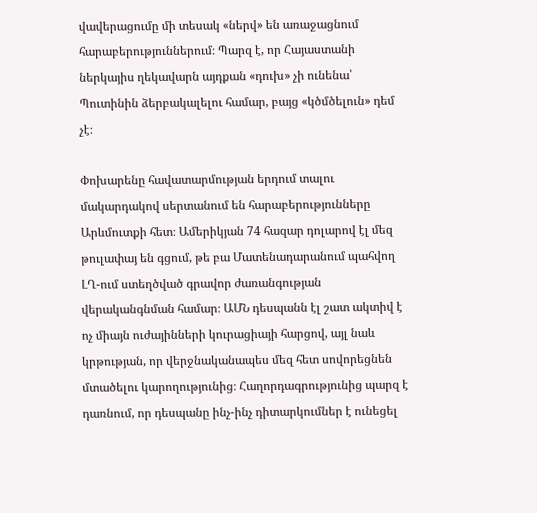վավերացումը մի տեսակ «ներվ» են առաջացնում հարաբերություններում։ Պարզ է, որ Հայաստանի ներկայիս ղեկավարն այդքան «դուխ» չի ունենա՝ Պուտինին ձերբակալելու համար, բայց «կծմծելուն» դեմ չէ։

Փոխարենը հավատարմության երդում տալու մակարդակով սերտանում են հարաբերությունները Արևմուտքի հետ։ Ամերիկյան 74 հազար դոլարով էլ մեզ թուլափայ են գցում, թե բա Մատենադարանում պահվող ԼՂ-ում ստեղծված գրավոր ժառանգության վերականգնման համար։ ԱՄՆ դեսպանն էլ շատ ակտիվ է ոչ միայն ուժայինների կուրացիայի հարցով, այլ նաև կրթության, որ վերջնականապես մեզ հետ սովորեցնեն մտածելու կարողությունից։ Հաղորդագրությունից պարզ է դառնում, որ դեսպանը ինչ-ինչ դիտարկումներ է ունեցել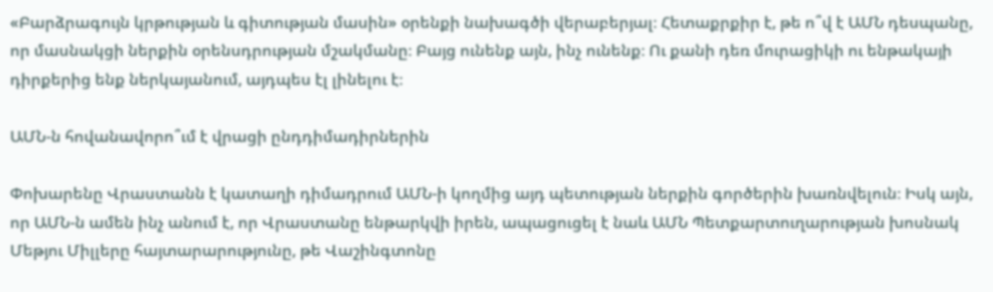«Բարձրագույն կրթության և գիտության մասին» օրենքի նախագծի վերաբերյալ։ Հետաքրքիր է, թե ո՞վ է ԱՄՆ դեսպանը, որ մասնակցի ներքին օրենսդրության մշակմանը։ Բայց ունենք այն, ինչ ունենք։ Ու քանի դեռ մուրացիկի ու ենթակայի դիրքերից ենք ներկայանում, այդպես էլ լինելու է։

ԱՄՆ-ն հովանավորո՞ւմ է վրացի ընդդիմադիրներին

Փոխարենը Վրաստանն է կատաղի դիմադրում ԱՄՆ-ի կողմից այդ պետության ներքին գործերին խառնվելուն։ Իսկ այն, որ ԱՄՆ-ն ամեն ինչ անում է, որ Վրաստանը ենթարկվի իրեն, ապացուցել է նաև ԱՄՆ Պետքարտուղարության խոսնակ Մեթյու Միլլերը հայտարարությունը, թե Վաշինգտոնը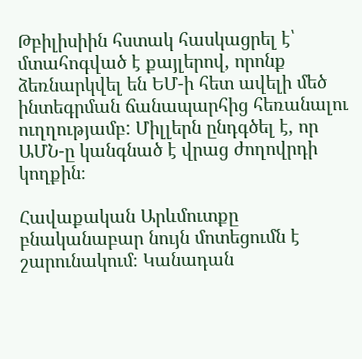Թբիլիսիին հստակ հասկացրել է՝ մտահոգված է քայլերով, որոնք ձեռնարկվել են ԵՄ-ի հետ ավելի մեծ ինտեգրման ճանապարհից հեռանալու ուղղությամբ: Միլլերն ընդգծել է, որ ԱՄՆ-ը կանգնած է վրաց ժողովրդի կողքին։

Հավաքական Արևմուտքը բնականաբար նույն մոտեցումն է շարունակում։ Կանադան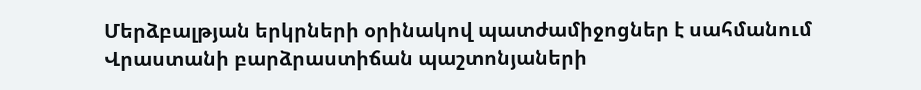Մերձբալթյան երկրների օրինակով պատժամիջոցներ է սահմանում Վրաստանի բարձրաստիճան պաշտոնյաների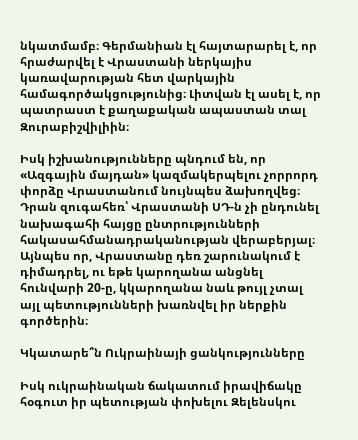նկատմամբ։ Գերմանիան էլ հայտարարել է, որ հրաժարվել է Վրաստանի ներկայիս կառավարության հետ վարկային համագործակցությունից։ Լիտվան էլ ասել է, որ պատրաստ է քաղաքական ապաստան տալ Զուրաբիշվիլիին։

Իսկ իշխանությունները պնդում են, որ «Ազգային մայդան» կազմակերպելու չորրորդ փորձը Վրաստանում նույնպես ձախողվեց։ Դրան զուգահեռ՝ Վրաստանի ՍԴ-ն չի ընդունել նախագահի հայցը ընտրությունների հակասահմանադրականության վերաբերյալ։ Այնպես որ, Վրաստանը դեռ շարունակում է դիմադրել, ու եթե կարողանա անցնել հունվարի 20-ը, կկարողանա նաև թույլ չտալ այլ պետությունների խառնվել իր ներքին գործերին։

Կկատարե՞ն Ուկրաինայի ցանկությունները

Իսկ ուկրաինական ճակատում իրավիճակը հօգուտ իր պետության փոխելու Զելենսկու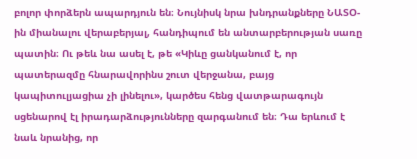բոլոր փորձերն ապարդյուն են։ Նույնիսկ նրա խնդրանքները ՆԱՏՕ-ին միանալու վերաբերյալ, հանդիպում են անտարբերության սառը պատին։ Ու թեև նա ասել է, թե «Կիևը ցանկանում է, որ պատերազմը հնարավորինս շուտ վերջանա, բայց կապիտուլյացիա չի լինելու», կարծես հենց վատթարագույն սցենարով էլ իրադարձությունները զարգանում են։ Դա երևում է նաև նրանից, որ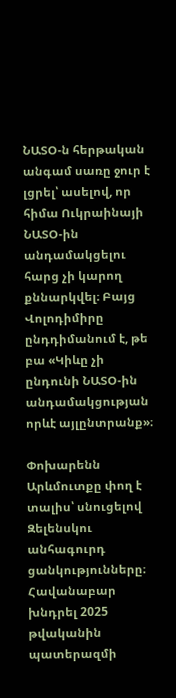ՆԱՏՕ-ն հերթական անգամ սառը ջուր է լցրել՝ ասելով, որ հիմա Ուկրաինայի ՆԱՏՕ-ին անդամակցելու հարց չի կարող քննարկվել։ Բայց Վոլոդիմիրը ընդդիմանում է, թե բա «Կիևը չի ընդունի ՆԱՏՕ-ին անդամակցության որևէ այլընտրանք»։

Փոխարենն Արևմուտքը փող է տալիս՝ սնուցելով Զելենսկու անհագուրդ ցանկությունները։ Հավանաբար խնդրել 2025 թվականին պատերազմի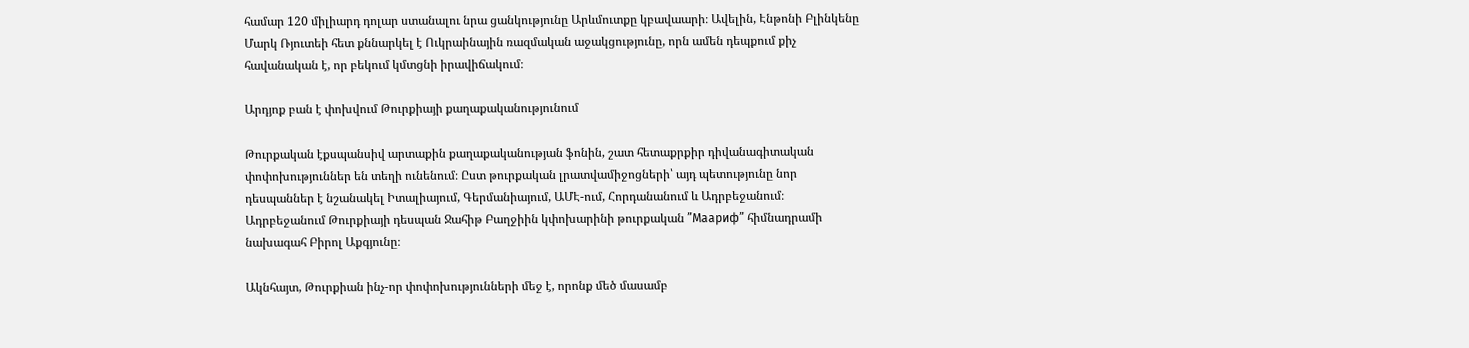համար 120 միլիարդ դոլար ստանալու նրա ցանկությունը Արևմուտքը կբավաարի։ Ավելին, Էնթոնի Բլինկենը Մարկ Ռյուտեի հետ քննարկել է Ուկրաինային ռազմական աջակցությունը, որն ամեն դեպքում քիչ հավանական է, որ բեկում կմտցնի իրավիճակում։

Արդյոք բան է փոխվում Թուրքիայի քաղաքականությունում

Թուրքական էքսպանսիվ արտաքին քաղաքականության ֆոնին, շատ հետաքրքիր դիվանագիտական փոփոխություններ են տեղի ունենում։ Ըստ թուրքական լրատվամիջոցների՝ այդ պետությունը նոր դեսպաններ է նշանակել Իտալիայում, Գերմանիայում, ԱՄԷ-ում, Հորդանանում և Ադրբեջանում։ Ադրբեջանում Թուրքիայի դեսպան Ջահիթ Բաղջիին կփոխարինի թուրքական ”Маариф” հիմնադրամի նախագահ Բիրոլ Աքգյունը։

Ակնհայտ, Թուրքիան ինչ-որ փոփոխությունների մեջ է, որոնք մեծ մասամբ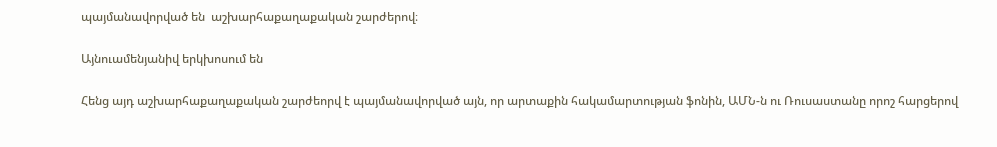պայմանավորված են  աշխարհաքաղաքական շարժերով։

Այնուամենյանիվ երկխոսում են

Հենց այդ աշխարհաքաղաքական շարժեորվ է պայմանավորված այն, որ արտաքին հակամարտության ֆոնին, ԱՄՆ-ն ու Ռուսաստանը որոշ հարցերով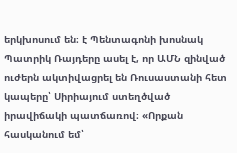երկխոսում են։ է Պենտագոնի խոսնակ Պատրիկ Ռայդերը ասել է, որ ԱՄՆ զինված ուժերն ակտիվացրել են Ռուսաստանի հետ կապերը՝ Սիրիայում ստեղծված իրավիճակի պատճառով։ «Որքան հասկանում եմ՝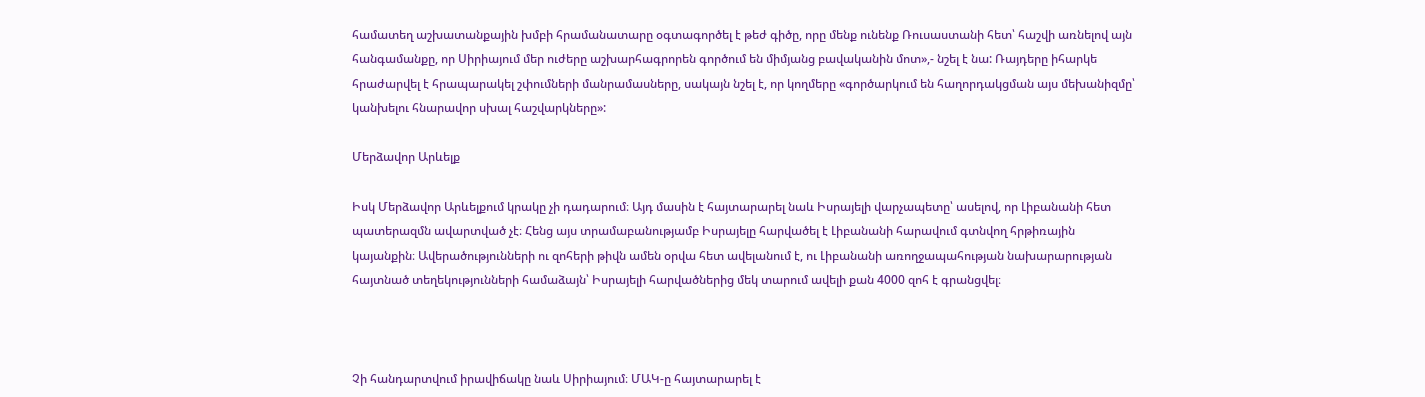համատեղ աշխատանքային խմբի հրամանատարը օգտագործել է թեժ գիծը, որը մենք ունենք Ռուսաստանի հետ՝ հաշվի առնելով այն հանգամանքը, որ Սիրիայում մեր ուժերը աշխարհագրորեն գործում են միմյանց բավականին մոտ»,- նշել է նա: Ռայդերը իհարկե հրաժարվել է հրապարակել շփումների մանրամասները, սակայն նշել է, որ կողմերը «գործարկում են հաղորդակցման այս մեխանիզմը՝ կանխելու հնարավոր սխալ հաշվարկները»:

Մերձավոր Արևելք

Իսկ Մերձավոր Արևելքում կրակը չի դադարում։ Այդ մասին է հայտարարել նաև Իսրայելի վարչապետը՝ ասելով, որ Լիբանանի հետ պատերազմն ավարտված չէ։ Հենց այս տրամաբանությամբ Իսրայելը հարվածել է Լիբանանի հարավում գտնվող հրթիռային կայանքին։ Ավերածությունների ու զոհերի թիվն ամեն օրվա հետ ավելանում է, ու Լիբանանի առողջապահության նախարարության հայտնած տեղեկությունների համաձայն՝ Իսրայելի հարվածներից մեկ տարում ավելի քան 4000 զոհ է գրանցվել։



Չի հանդարտվում իրավիճակը նաև Սիրիայում։ ՄԱԿ-ը հայտարարել է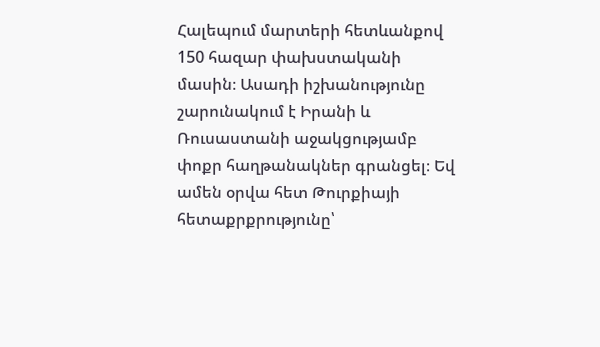Հալեպում մարտերի հետևանքով 150 հազար փախստականի մասին։ Ասադի իշխանությունը շարունակում է Իրանի և Ռուսաստանի աջակցությամբ փոքր հաղթանակներ գրանցել։ Եվ ամեն օրվա հետ Թուրքիայի հետաքրքրությունը՝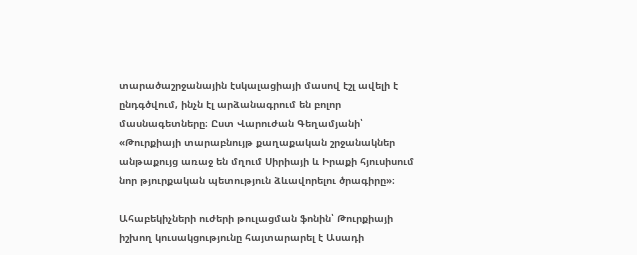տարածաշրջանային էսկալացիայի մասով էշլ ավելի է ընդգծվում, ինչն էլ արձանագրում են բոլոր մասնագետները։ Ըստ Վարուժան Գեղամյանի՝ «Թուրքիայի տարաբնույթ քաղաքական շրջանակներ անթաքույց առաջ են մղում Սիրիայի և Իրաքի հյուսիսում նոր թյուրքական պետություն ձևավորելու ծրագիրը»։

Ահաբեկիչների ուժերի թուլացման ֆոնին՝ Թուրքիայի իշխող կուսակցությունը հայտարարել է Ասադի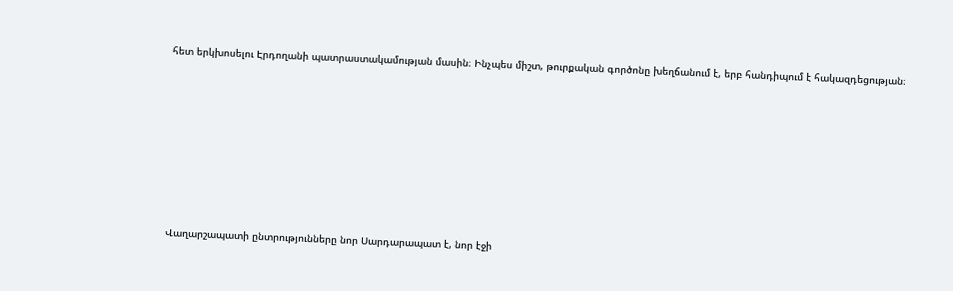հետ երկխոսելու Էրդողանի պատրաստակամության մասին։ Ինչպես միշտ, թուրքական գործոնը խեղճանում է, երբ հանդիպում է հակազդեցության։













Վաղարշապատի ընտրությունները նոր Սարդարապատ է, նոր էջի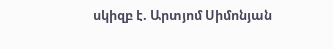սկիզբ է. Արտյոմ Սիմոնյան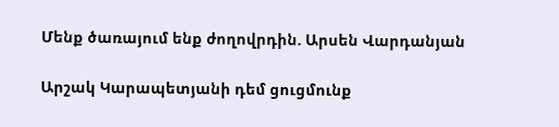Մենք ծառայում ենք ժողովրդին. Արսեն Վարդանյան

Արշակ Կարապետյանի դեմ ցուցմունք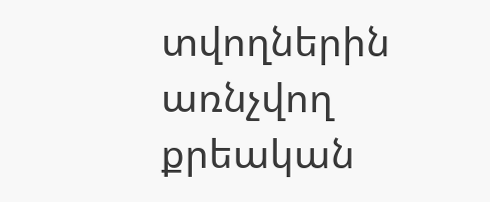տվողներին առնչվող քրեական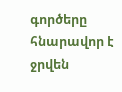գործերը հնարավոր է ջրվեն